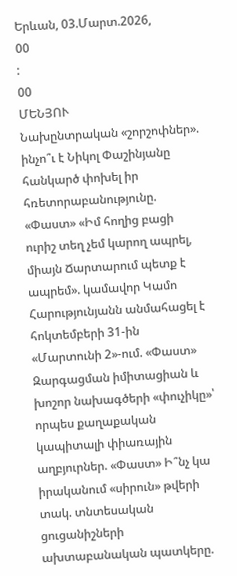Երևան, 03.Մարտ.2026,
00
:
00
ՄԵՆՅՈՒ
Նախընտրական «շորշոփներ». ինչո՞ւ է Նիկոլ Փաշինյանը հանկարծ փոխել իր հռետորաբանությունը. «Փաստ» «Իմ հողից բացի ուրիշ տեղ չեմ կարող ապրել, միայն Ճարտարում պետք է ապրեմ». կամավոր Կամո Հարությունյանն անմահացել է հոկտեմբերի 31-ին «Մարտունի 2»-ում. «Փաստ» Զարգացման իմիտացիան և խոշոր նախագծերի «փուչիկը»՝ որպես քաղաքական կապիտալի փիառային աղբյուրներ. «Փաստ» Ի՞նչ կա իրականում «սիրուն» թվերի տակ. տնտեսական ցուցանիշների ախտաբանական պատկերը.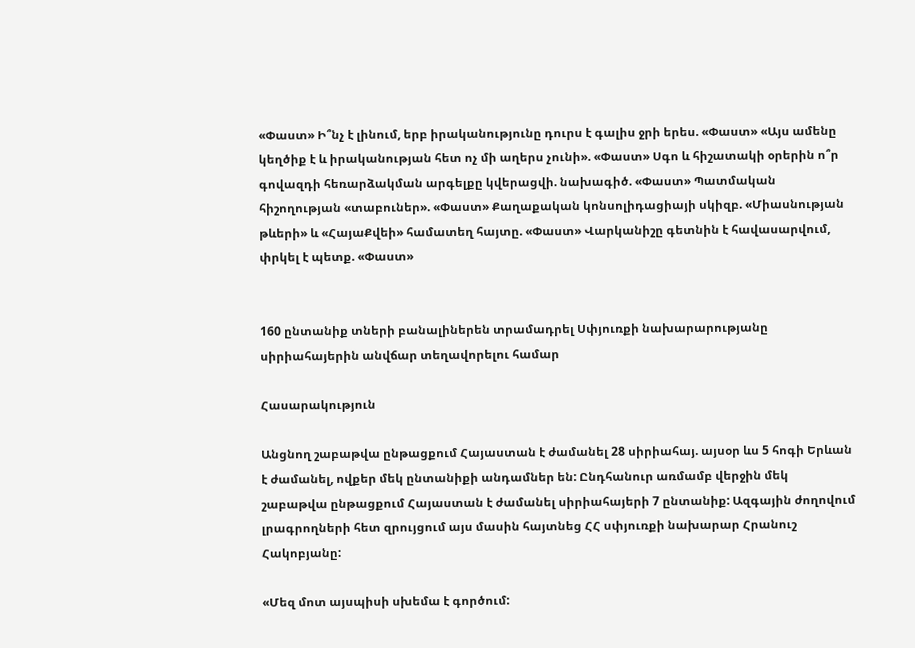«Փաստ» Ի՞նչ է լինում, երբ իրականությունը դուրս է գալիս ջրի երես. «Փաստ» «Այս ամենը կեղծիք է և իրականության հետ ոչ մի աղերս չունի». «Փաստ» Սգո և հիշատակի օրերին ո՞ր գովազդի հեռարձակման արգելքը կվերացվի. նախագիծ. «Փաստ» Պատմական հիշողության «տաբուներ». «Փաստ» Քաղաքական կոնսոլիդացիայի սկիզբ. «Միասնության թևերի» և «ՀայաՔվեի» համատեղ հայտը. «Փաստ» Վարկանիշը գետնին է հավասարվում, փրկել է պետք. «Փաստ»


160 ընտանիք տների բանալիներեն տրամադրել Սփյուռքի նախարարությանը սիրիահայերին անվճար տեղավորելու համար

Հասարակություն

Անցնող շաբաթվա ընթացքում Հայաստան է ժամանել 28 սիրիահայ. այսօր ևս 5 հոգի Երևան է ժամանել, ովքեր մեկ ընտանիքի անդամներ են: Ընդհանուր առմամբ վերջին մեկ շաբաթվա ընթացքում Հայաստան է ժամանել սիրիահայերի 7 ընտանիք: Ազգային ժողովում լրագրողների հետ զրույցում այս մասին հայտնեց ՀՀ սփյուռքի նախարար Հրանուշ Հակոբյանը:

«Մեզ մոտ այսպիսի սխեմա է գործում: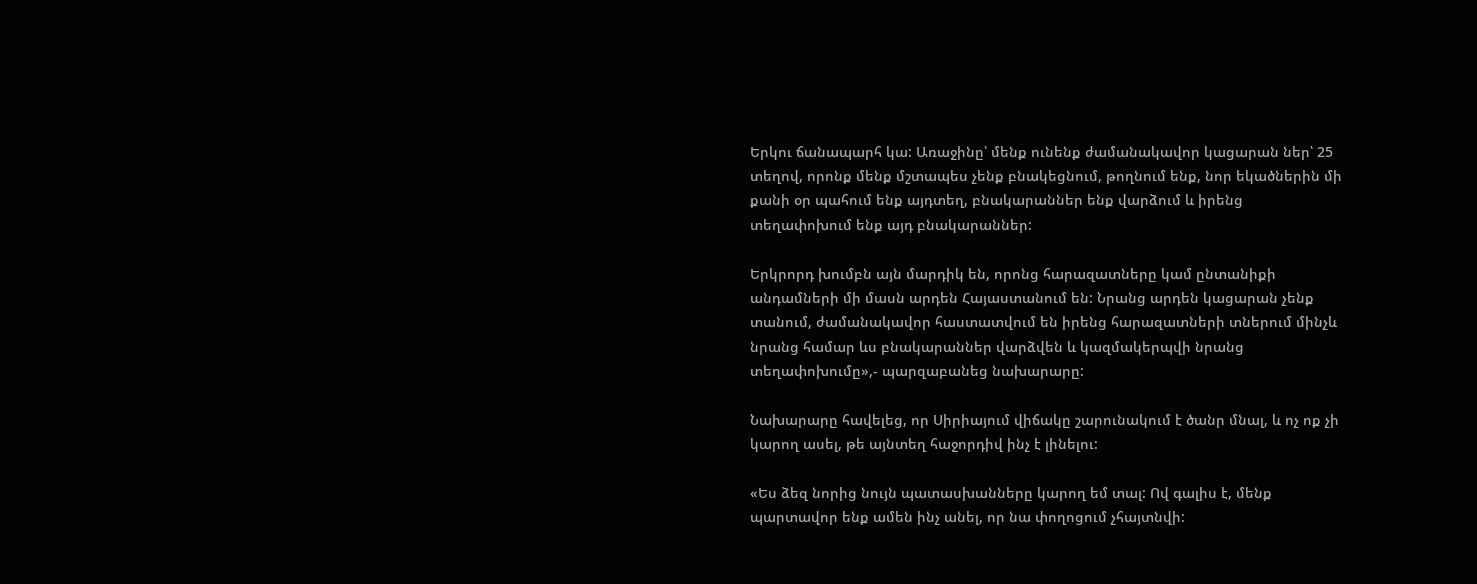Երկու ճանապարհ կա: Առաջինը՝ մենք ունենք ժամանակավոր կացարան ներ՝ 25 տեղով, որոնք մենք մշտապես չենք բնակեցնում, թողնում ենք, նոր եկածներին մի քանի օր պահում ենք այդտեղ, բնակարաններ ենք վարձում և իրենց տեղափոխում ենք այդ բնակարաններ:

Երկրորդ խումբն այն մարդիկ են, որոնց հարազատները կամ ընտանիքի անդամների մի մասն արդեն Հայաստանում են: Նրանց արդեն կացարան չենք տանում, ժամանակավոր հաստատվում են իրենց հարազատների տներում մինչև նրանց համար ևս բնակարաններ վարձվեն և կազմակերպվի նրանց տեղափոխումը»,- պարզաբանեց նախարարը:

Նախարարը հավելեց, որ Սիրիայում վիճակը շարունակում է ծանր մնալ, և ոչ ոք չի կարող ասել, թե այնտեղ հաջորդիվ ինչ է լինելու:

«Ես ձեզ նորից նույն պատասխանները կարող եմ տալ: Ով գալիս է, մենք պարտավոր ենք ամեն ինչ անել, որ նա փողոցում չհայտնվի: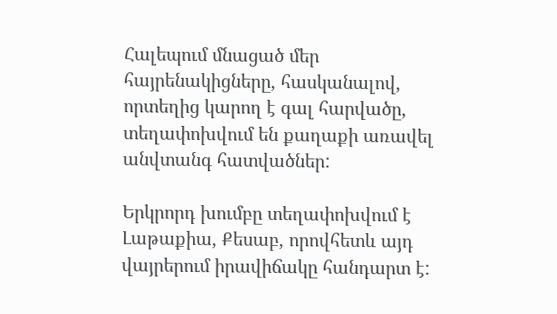Հալեպում մնացած մեր հայրենակիցները, հասկանալով, որտեղից կարող է գալ հարվածը, տեղափոխվում են քաղաքի առավել անվտանգ հատվածներ:

Երկրորդ խումբը տեղափոխվում է Լաթաքիա, Քեսաբ, որովհետև այդ  վայրերում իրավիճակը հանդարտ է: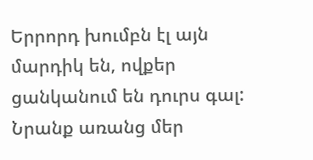Երրորդ խումբն էլ այն մարդիկ են, ովքեր ցանկանում են դուրս գալ: Նրանք առանց մեր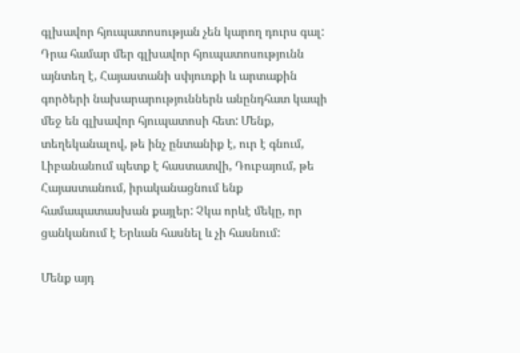գլխավոր հյուպատոսության չեն կարող դուրս գալ: Դրա համար մեր գլխավոր հյուպատոսությունն այնտեղ է, Հայաստանի սփյուռքի և արտաքին գործերի նախարարություններն անընդհատ կապի մեջ են գլխավոր հյուպատոսի հետ: Մենք, տեղեկանալով, թե ինչ ընտանիք է, ուր է գնում, Լիբանանում պետք է հաստատվի, Դուբայում, թե Հայաստանում, իրականացնում ենք համապատասխան քայլեր: Չկա որևէ մեկը, որ ցանկանում է Երևան հասնել և չի հասնում:

Մենք այդ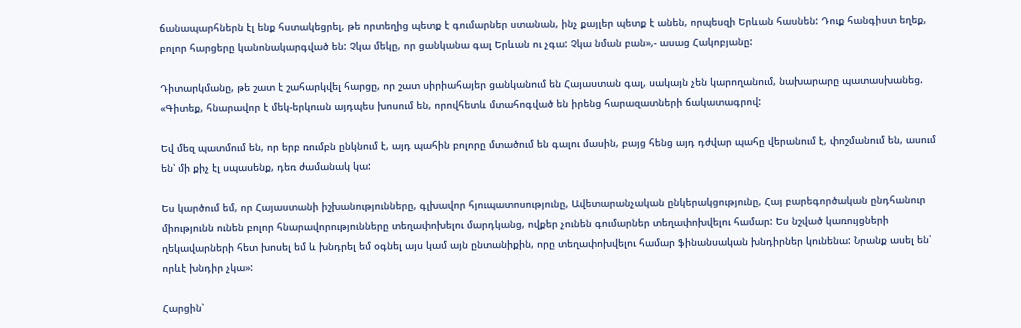ճանապարհներն էլ ենք հստակեցրել, թե որտեղից պետք է գումարներ ստանան, ինչ քայլեր պետք է անեն, որպեսզի Երևան հասնեն: Դուք հանգիստ եղեք, բոլոր հարցերը կանոնակարգված են: Չկա մեկը, որ ցանկանա գալ Երևան ու չգա: Չկա նման բան»,- ասաց Հակոբյանը:

Դիտարկմանը, թե շատ է շահարկվել հարցը, որ շատ սիրիահայեր ցանկանում են Հայաստան գալ, սակայն չեն կարողանում, նախարարը պատասխանեց. «Գիտեք, հնարավոր է մեկ-երկուսն այդպես խոսում են, որովհետև մտահոգված են իրենց հարազատների ճակատագրով:

Եվ մեզ պատմում են, որ երբ ռումբն ընկնում է, այդ պահին բոլորը մտածում են գալու մասին, բայց հենց այդ դժվար պահը վերանում է, փոշմանում են, ասում են՝ մի քիչ էլ սպասենք, դեռ ժամանակ կա:

Ես կարծում եմ, որ Հայաստանի իշխանությունները, գլխավոր հյուպատոսությունը, Ավետարանչական ընկերակցությունը, Հայ բարեգործական ընդհանուր միությունն ունեն բոլոր հնարավորությունները տեղափոխելու մարդկանց, ովքեր չունեն գումարներ տեղափոխվելու համար: Ես նշված կառույցների ղեկավարների հետ խոսել եմ և խնդրել եմ օգնել այս կամ այն ընտանիքին, որը տեղափոխվելու համար ֆինանսական խնդիրներ կունենա: Նրանք ասել են՝ որևէ խնդիր չկա»:

Հարցին՝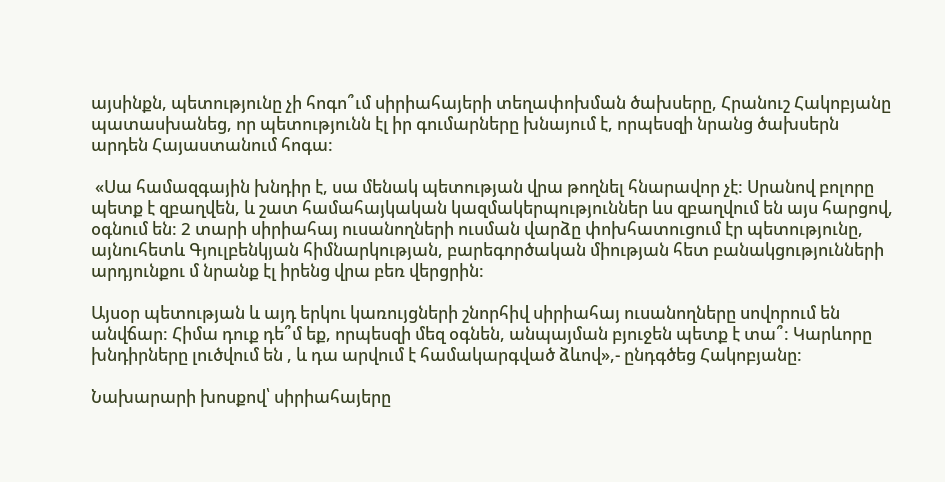այսինքն, պետությունը չի հոգո՞ւմ սիրիահայերի տեղափոխման ծախսերը, Հրանուշ Հակոբյանը պատասխանեց, որ պետությունն էլ իր գումարները խնայում է, որպեսզի նրանց ծախսերն արդեն Հայաստանում հոգա:

 «Սա համազգային խնդիր է, սա մենակ պետության վրա թողնել հնարավոր չէ: Սրանով բոլորը պետք է զբաղվեն, և շատ համահայկական կազմակերպություններ ևս զբաղվում են այս հարցով, օգնում են: 2 տարի սիրիահայ ուսանողների ուսման վարձը փոխհատուցում էր պետությունը, այնուհետև Գյուլբենկյան հիմնարկության, բարեգործական միության հետ բանակցությունների արդյունքու մ նրանք էլ իրենց վրա բեռ վերցրին:

Այսօր պետության և այդ երկու կառույցների շնորհիվ սիրիահայ ուսանողները սովորում են անվճար: Հիմա դուք դե՞մ եք, որպեսզի մեզ օգնեն, անպայման բյուջեն պետք է տա՞: Կարևորը խնդիրները լուծվում են , և դա արվում է համակարգված ձևով»,- ընդգծեց Հակոբյանը:

Նախարարի խոսքով՝ սիրիահայերը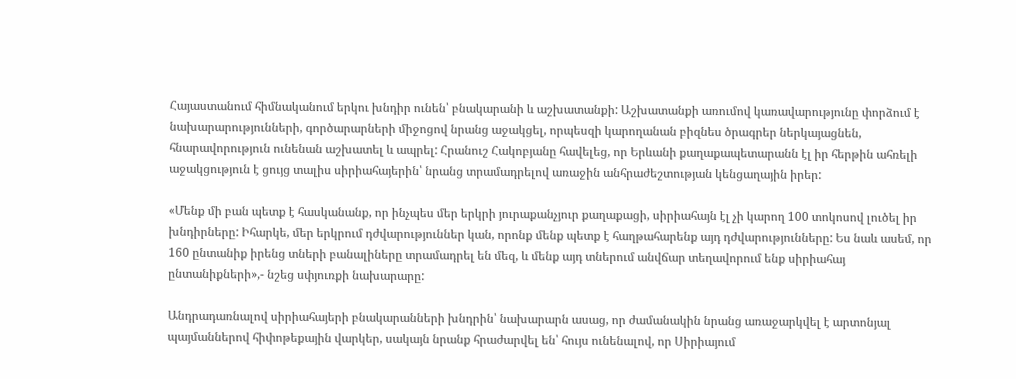Հայաստանում հիմնականում երկու խնդիր ունեն՝ բնակարանի և աշխատանքի: Աշխատանքի առումով կառավարությունը փորձում է նախարարությունների, գործարարների միջոցով նրանց աջակցել, որպեսզի կարողանան բիզնես ծրագրեր ներկայացնեն, հնարավորություն ունենան աշխատել և ապրել: Հրանուշ Հակոբյանը հավելեց, որ Երևանի քաղաքապետարանն էլ իր հերթին ահռելի աջակցություն է ցույց տալիս սիրիահայերին՝ նրանց տրամադրելով առաջին անհրաժեշտության կենցաղային իրեր:

«Մենք մի բան պետք է հասկանանք, որ ինչպես մեր երկրի յուրաքանչյուր քաղաքացի, սիրիահայն էլ չի կարող 100 տոկոսով լուծել իր խնդիրները: Իհարկե, մեր երկրում դժվարություններ կան, որոնք մենք պետք է հաղթահարենք այդ դժվարությունները: Ես նաև ասեմ, որ 160 ընտանիք իրենց տների բանալիները տրամադրել են մեզ, և մենք այդ տներում անվճար տեղավորում ենք սիրիահայ ընտանիքների»,- նշեց սփյուռքի նախարարը:

Անդրադառնալով սիրիահայերի բնակարանների խնդրին՝ նախարարն ասաց, որ ժամանակին նրանց առաջարկվել է արտոնյալ պայմաններով հիփոթեքային վարկեր, սակայն նրանք հրաժարվել են՝ հույս ունենալով, որ Սիրիայում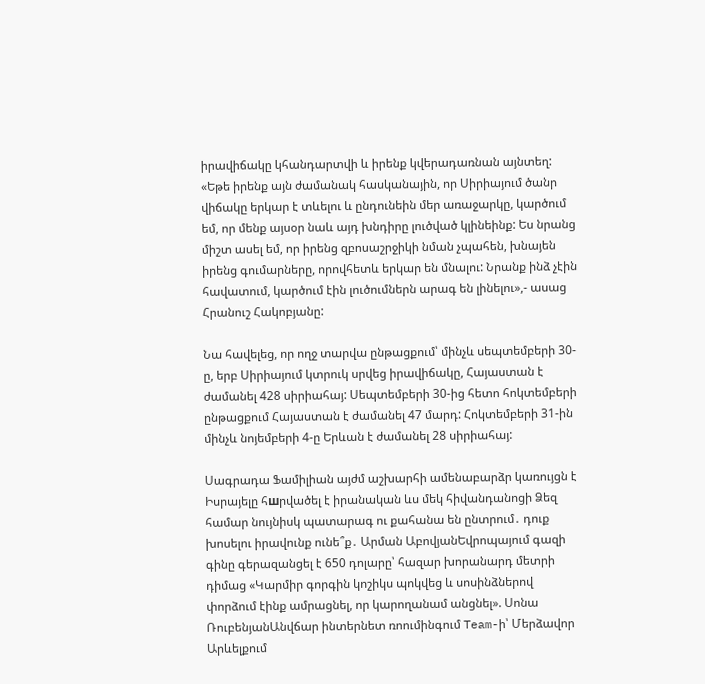իրավիճակը կհանդարտվի և իրենք կվերադառնան այնտեղ: «Եթե իրենք այն ժամանակ հասկանային, որ Սիրիայում ծանր վիճակը երկար է տևելու և ընդունեին մեր առաջարկը, կարծում եմ, որ մենք այսօր նաև այդ խնդիրը լուծված կլինեինք: Ես նրանց միշտ ասել եմ, որ իրենց զբոսաշրջիկի նման չպահեն, խնայեն իրենց գումարները, որովհետև երկար են մնալու: Նրանք ինձ չէին հավատում, կարծում էին լուծումներն արագ են լինելու»,- ասաց Հրանուշ Հակոբյանը:

Նա հավելեց, որ ողջ տարվա ընթացքում՝ մինչև սեպտեմբերի 30-ը, երբ Սիրիայում կտրուկ սրվեց իրավիճակը, Հայաստան է ժամանել 428 սիրիահայ: Սեպտեմբերի 30-ից հետո հոկտեմբերի ընթացքում Հայաստան է ժամանել 47 մարդ: Հոկտեմբերի 31-ին մինչև նոյեմբերի 4-ը Երևան է ժամանել 28 սիրիահայ:

Սագրադա Ֆամիլիան այժմ աշխարհի ամենաբարձր կառույցն է Իսրայելը հшրվածել է իրանական ևս մեկ հիվանդանոցի Ձեզ համար նույնիսկ պատարագ ու քահանա են ընտրում․ դուք խոսելու իրավունք ունե՞ք․ Արման ԱբովյանԵվրոպայում գազի գինը գերազանցել է 650 դոլարը՝ հազար խորանարդ մետրի դիմաց «Կարմիր գորգին կոշիկս պոկվեց և սոսինձներով փորձում էինք ամրացնել, որ կարողանամ անցնել». Սոնա ՌուբենյանԱնվճար ինտերնետ ռոումինգում Team-ի՝ Մերձավոր Արևելքում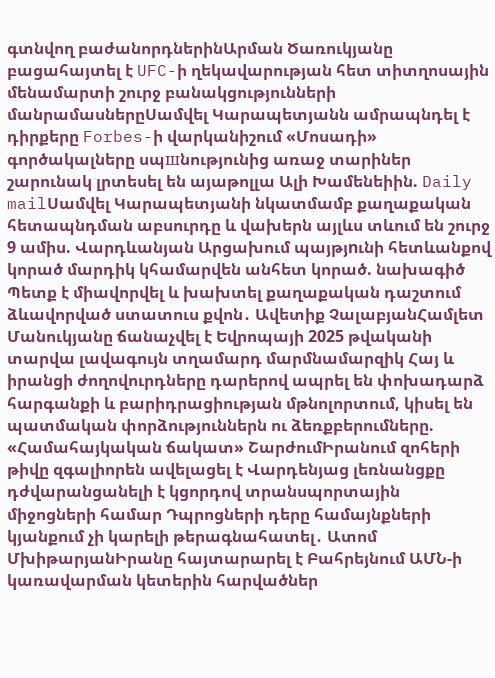գտնվող բաժանորդներինԱրման Ծառուկյանը բացահայտել է UFC-ի ղեկավարության հետ տիտղոսային մենամարտի շուրջ բանակցությունների մանրամասներըՍամվել Կարապետյանն ամրապնդել է դիրքերը Forbes-ի վարկանիշում «Մոսադի» գործակալները սպшնությունից առաջ տարիներ շարունակ լրտեսել են այաթոլլա Ալի Խամենեիին. Daily mailՍամվել Կարապետյանի նկատմամբ քաղաքական հետապնդման աբսուրդը և վախերն այլևս տևում են շուրջ 9 ամիս. Վարդևանյան Արցախում պայթյnւնի հետևանքով կորած մարդիկ կհամարվեն անհետ կորած. նախագիծ Պետք է միավորվել և խախտել քաղաքական դաշտում ձևավորված ստատուս քվոն․ Ավետիք ՉալաբյանՀամլետ Մանուկյանը ճանաչվել է Եվրոպայի 2025 թվականի տարվա լավագույն տղամարդ մարմնամարզիկ Հայ և իրանցի ժողովուրդները դարերով ապրել են փոխադարձ հարգանքի և բարիդրացիության մթնոլորտում, կիսել են պատմական փորձություններն ու ձեռքբերումները. «Համահայկական ճակատ» ՇարժումԻրանում զոհերի թիվը զգալիորեն ավելացել է Վարդենյաց լեռնանցքը դժվարանցանելի է կցորդով տրանսպորտային միջոցների համար Դպրոցների դերը համայնքների կյանքում չի կարելի թերագնահատել․ Ատոմ ՄխիթարյանԻրանը հայտարարել է Բահրեյնում ԱՄՆ-ի կառավարման կետերին հարվածներ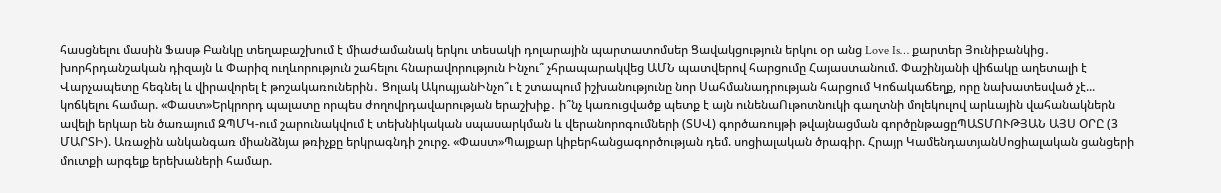հասցնելու մասին Ֆասթ Բանկը տեղաբաշխում է միաժամանակ երկու տեսակի դոլարային պարտատոմսեր Ցավակցություն երկու օր անց Love Is… քարտեր Յունիբանկից․ խորհրդանշական դիզայն և Փարիզ ուղևորություն շահելու հնարավորություն Ինչու՞ չհրապարակվեց ԱՄՆ պատվերով հարցումը Հայաստանում. Փաշինյանի վիճակը աղետալի է Վարչապետը հեգնել և վիրավորել է թոշակառուներին․ Ցոլակ ԱկոպյանԻնչո՞ւ է շտապում իշխանությունը նոր Սահմանադրության հարցում Կոճակաճեղք, որը նախատեսված չէ... կոճկելու համար. «Փաստ»Երկրորդ պալատը որպես ժողովրդավարության երաշխիք․ ի՞նչ կառուցվածք պետք է այն ունենաՈւթոտնուկի գաղտնի մոլեկուլով արևային վահանակներն ավելի երկար են ծառայում ԶՊՄԿ-ում շարունակվում է տեխնիկական սպասարկման և վերանորոգումների (ՏՍՎ) գործառույթի թվայնացման գործընթացըՊԱՏՄՈՒԹՅԱՆ ԱՅՍ ՕՐԸ (3 ՄԱՐՏԻ). Առաջին անկանգառ միանձնյա թռիչքը երկրագնդի շուրջ. «Փաստ»Պայքար կիբերհանցագործության դեմ. սոցիալական ծրագիր. Հրայր ԿամենդատյանՍոցիալական ցանցերի մուտքի արգելք երեխաների համար.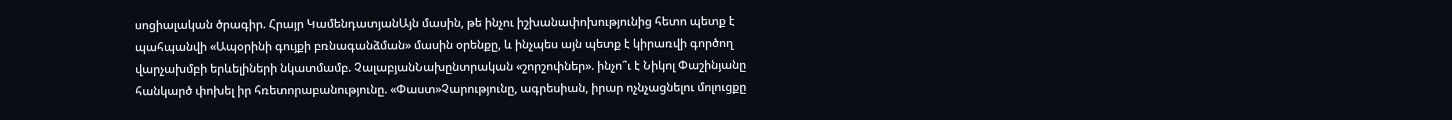սոցիալական ծրագիր. Հրայր ԿամենդատյանԱյն մասին, թե ինչու իշխանափոխությունից հետո պետք է պահպանվի «Ապօրինի գույքի բռնագանձման» մասին օրենքը, և ինչպես այն պետք է կիրառվի գործող վարչախմբի երևելիների նկատմամբ. ՉալաբյանՆախընտրական «շորշոփներ». ինչո՞ւ է Նիկոլ Փաշինյանը հանկարծ փոխել իր հռետորաբանությունը. «Փաստ»Չարությունը, ագրեսիան, իրար ոչնչացնելու մոլուցքը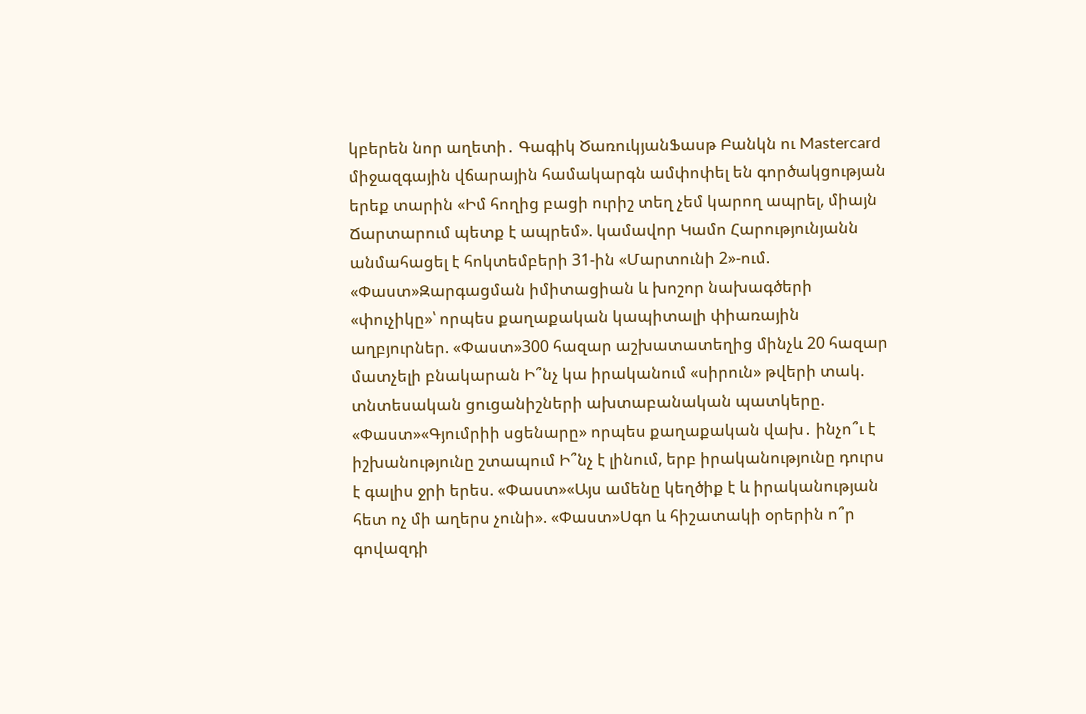կբերեն նոր աղետի․ Գագիկ ԾառուկյանՖասթ Բանկն ու Mastercard միջազգային վճարային համակարգն ամփոփել են գործակցության երեք տարին «Իմ հողից բացի ուրիշ տեղ չեմ կարող ապրել, միայն Ճարտարում պետք է ապրեմ». կամավոր Կամո Հարությունյանն անմահացել է հոկտեմբերի 31-ին «Մարտունի 2»-ում. «Փաստ»Զարգացման իմիտացիան և խոշոր նախագծերի «փուչիկը»՝ որպես քաղաքական կապիտալի փիառային աղբյուրներ. «Փաստ»300 հազար աշխատատեղից մինչև 20 հազար մատչելի բնակարան Ի՞նչ կա իրականում «սիրուն» թվերի տակ. տնտեսական ցուցանիշների ախտաբանական պատկերը. «Փաստ»«Գյումրիի սցենարը» որպես քաղաքական վախ․ ինչո՞ւ է իշխանությունը շտապում Ի՞նչ է լինում, երբ իրականությունը դուրս է գալիս ջրի երես. «Փաստ»«Այս ամենը կեղծիք է և իրականության հետ ոչ մի աղերս չունի». «Փաստ»Սգո և հիշատակի օրերին ո՞ր գովազդի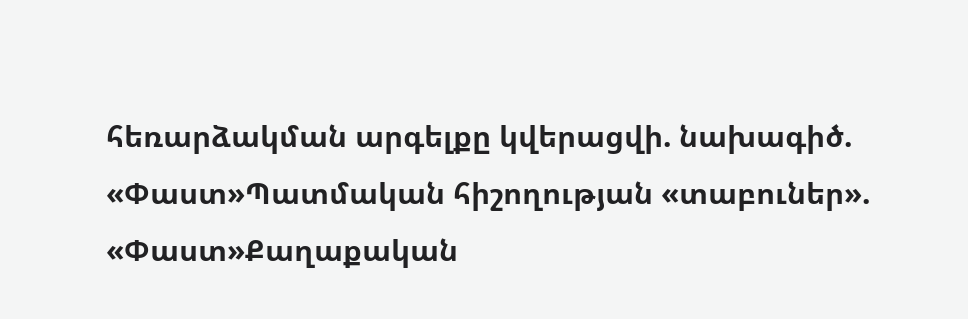հեռարձակման արգելքը կվերացվի. նախագիծ. «Փաստ»Պատմական հիշողության «տաբուներ». «Փաստ»Քաղաքական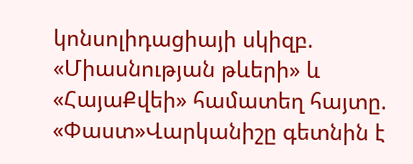կոնսոլիդացիայի սկիզբ. «Միասնության թևերի» և «ՀայաՔվեի» համատեղ հայտը. «Փաստ»Վարկանիշը գետնին է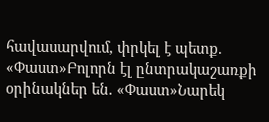հավասարվում, փրկել է պետք. «Փաստ»Բոլորն էլ ընտրակաշառքի օրինակներ են. «Փաստ»Նարեկ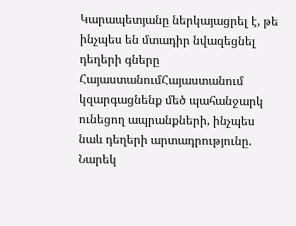Կարապետյանը ներկայացրել է, թե ինչպես են մտադիր նվազեցնել դեղերի գները ՀայաստանումՀայաստանում կզարգացնենք մեծ պահանջարկ ունեցող ապրանքների, ինչպես նաև դեղերի արտադրությունը. Նարեկ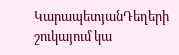ԿարապետյանԴեղերի շուկայում կա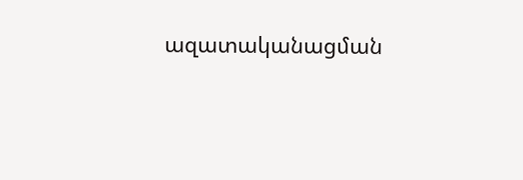ազատականացման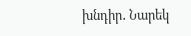խնդիր․ Նարեկ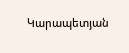Կարապետյան